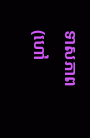ទាសភាព (ហៅ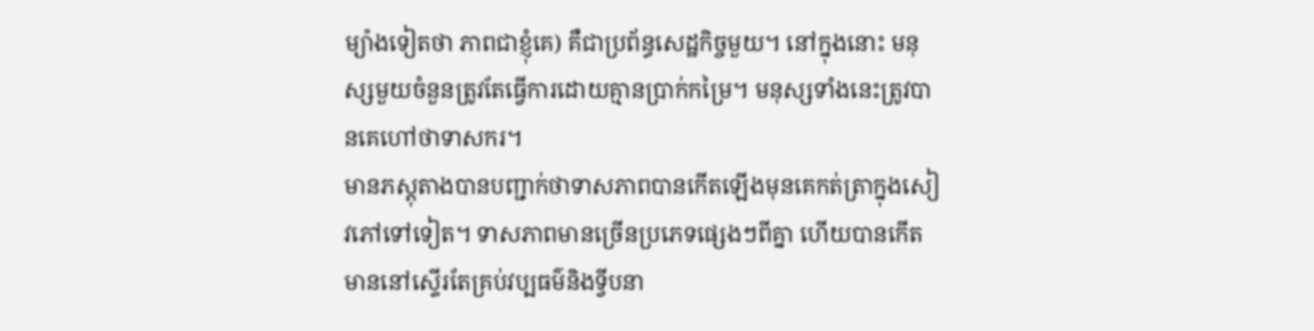ម្យ៉ាងទៀតថា ភាពជាខ្ញុំគេ) គឺជាប្រព័ន្ធសេដ្ឋកិច្ចមួយ។ នៅក្នុងនោះ មនុស្សមួយចំនួនត្រូវតែធ្វើការដោយគ្មានប្រាក់កម្រៃ។ មនុស្សទាំងនេះត្រូវបានគេហៅថាទាសករ។
មានភស្តុតាងបានបញ្ជាក់ថាទាសភាពបានកើតឡើងមុនគេកត់ត្រាក្នុងសៀវភៅទៅទៀត។ ទាសភាពមានច្រើនប្រភេទផ្សេងៗពីគ្នា ហើយបានកើតមាននៅស្ទើរតែគ្រប់វប្បធម៌និងទ្វីបនា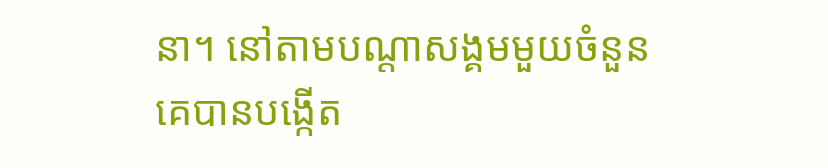នា។ នៅតាមបណ្ដាសង្គមមួយចំនួន គេបានបង្កើត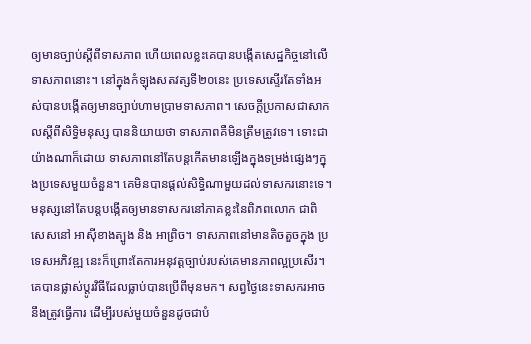ឲ្យមានច្បាប់ស្ដីពីទាសភាព ហើយពេលខ្លះគេបានបង្កើតសេដ្ឋកិច្ចនៅលើទាសភាពនោះ។ នៅក្នុងកំឡុងសតវត្សទី២០នេះ ប្រទេសស្ទើរតែទាំងអស់បានបង្កើតឲ្យមានច្បាប់ហាមប្រាមទាសភាព។ សេចក្ដីប្រកាសជាសាកលស្ដីពីសិទ្ធិមនុស្ស បាននិយាយថា ទាសភាពគឺមិនត្រឹមត្រូវទេ។ ទោះជាយ៉ាងណាក៏ដោយ ទាសភាពនៅតែបន្តកើតមានឡើងក្នុងទម្រង់ផ្សេងៗក្នុងប្រទេសមួយចំនួន។ គេមិនបានផ្ដល់សិទ្ធិណាមួយដល់ទាសករនោះទេ។
មនុស្សនៅតែបន្តបង្កើតឲ្យមានទាសករនៅភាគខ្លះនៃពិភពលោក ជាពិសេសនៅ អាស៊ីខាងត្បូង និង អាព្រិច។ ទាសភាពនៅមានតិចតួចក្នុង ប្រទេសអភិវឌ្ឍ នេះក៏ព្រោះតែការអនុវត្តច្បាប់របស់គេមានភាពល្អប្រសើរ។ គេបានផ្លាស់ប្ដូរវិធីដែលធ្លាប់បានប្រើពីមុនមក។ សព្វថ្ងៃនេះទាសករអាចនឹងត្រូវធ្វើការ ដើម្បីរបស់មួយចំនួនដូចជាបំ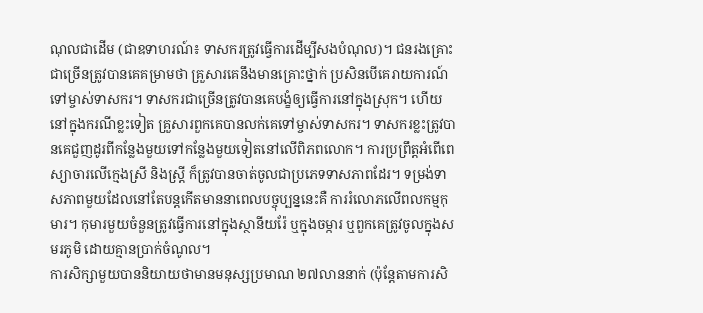ណុលជាដើម (ជាឧទាហរណ៍៖ ទាសករត្រូវធ្វើការដើម្បីសងបំណុល)។ ជនរងគ្រោះជាច្រើនត្រូវបានគេគម្រាមថា គ្រួសារគេនឹងមានគ្រោះថ្នាក់ ប្រសិនបើគេរាយការណ៍ទៅម្ចាស់ទាសករ។ ទាសករជាច្រើនត្រូវបានគេបង្ខំឲ្យធ្វើការនៅក្នុងស្រុក។ ហើយនៅក្នុងករណីខ្លះទៀត គ្រួសារពួកគេបានលក់គេទៅម្ចាស់ទាសករ។ ទាសករខ្លះត្រូវបានគេជួញដូរពីកន្លែងមួយទៅកន្លែងមួយទៀតនៅលើពិភពលោក។ ការប្រព្រឹត្តអំពើពេស្យាចារលើក្មេងស្រី និងស្ត្រី ក៏ត្រូវបានចាត់ចូលជាប្រភេទទាសភាពដែរ។ ទម្រង់ទាសភាពមួយដែលនៅតែបន្តកើតមាននាពេលបច្ចុប្បន្ននេះគឺ ការរំលោភលើពលកម្មកុមារ។ កុមារមួយចំនួនត្រូវធ្វើការនៅក្នុងស្ថានីយរ៉ែ ឬក្នុងចម្ការ ឬពួកគេត្រូវចូលក្នុងសមរភូមិ ដោយគ្មានប្រាក់ចំណូល។
ការសិក្សាមួយបាននិយាយថាមានមនុស្សប្រមាណ ២៧លាននាក់ (ប៉ុន្តែតាមការសិ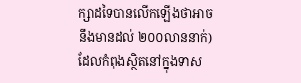ក្សាដទៃបានលើកឡើងថាអាចនឹងមានដល់ ២០០លាននាក់) ដែលកំពុងស្ថិតនៅក្នុងទាស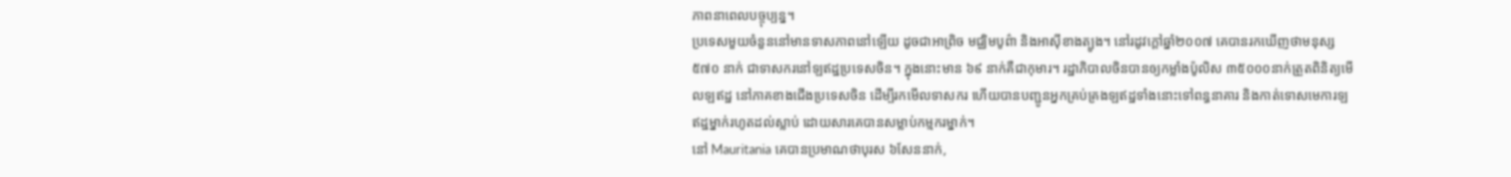ភាពនាពេលបច្ចុប្បន្ន។
ប្រទេសមួយចំនួននៅមានទាសភាពនៅឡើយ ដូចជាអាព្រិច មជ្ឈិមបូព៌ា និងអាស៊ីខាងត្បូង។ នៅរដូវក្ដៅឆ្នាំ២០០៧ គេបានរកឃើញថាមនុស្ស ៥៧០ នាក់ ជាទាសករនៅឡឥដ្ឋប្រទេសចិន។ ក្នុងនោះមាន ៦៩ នាក់គឺជាកុមារ។ រដ្ឋាភិបាលចិនបានឲ្យកម្លាំងប៉ូលិស ៣៥០០០នាក់ត្រួតពិនិត្យមើលឡឥដ្ឋ នៅភាគខាងជើងប្រទេសចិន ដើម្បីរកមើលទាសករ ហើយបានបញ្ជូនអ្នកគ្រប់គ្រងឡឥដ្ឋទាំងនោះទៅពន្ធនាគារ និងកាត់ទោសមេការឡឥដ្ឋម្នាក់រហូតដល់ស្លាប់ ដោយសារគេបានសម្លាប់កម្មករម្នាក់។
នៅ Mauritania គេបានប្រមាណថាបុរស ៦សែននាក់,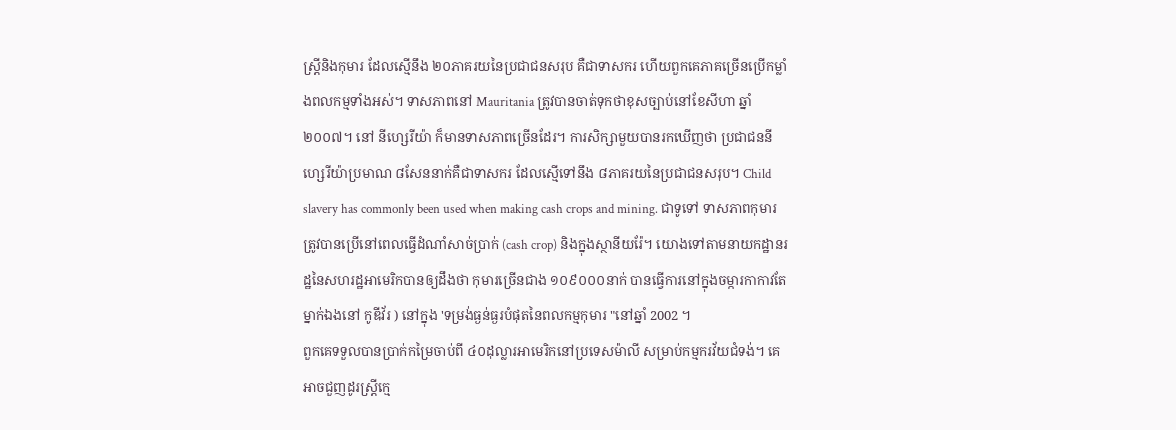ស្ត្រីនិងកុមារ ដែលស្មើនឹង ២០ភាគរយនៃប្រជាជនសរុប គឺជាទាសករ ហើយពួកគេភាគច្រើនប្រើកម្លាំងពលកម្មទាំងអស់។ ទាសភាពនៅ Mauritania ត្រូវបានចាត់ទុកថាខុសច្បាប់នៅខែសីហា ឆ្នាំ២០០៧។ នៅ នីហ្សេរីយ៉ា ក៏មានទាសភាពច្រើនដែរ។ ការសិក្សាមួយបានរកឃើញថា ប្រជាជននីហ្សេរីយ៉ាប្រមាណ ៨សែននាក់គឺជាទាសករ ដែលស្មើទៅនឹង ៨ភាគរយនៃប្រជាជនសរុប។ Child slavery has commonly been used when making cash crops and mining. ជាទូទៅ ទាសភាពកុមារត្រូវបានប្រើនៅពេលធ្វើដំណាំសាច់ប្រាក់ (cash crop) និងក្នុងស្ថានីយរ៉ែ។ យោងទៅតាមនាយកដ្ឋានរដ្ឋនៃសហរដ្ឋអាមេរិកបានឲ្យដឹងថា កុមារច្រើនជាង ១០៩០០០នាក់ បានធ្វើការនៅក្នុងចម្ការកាកាវតែម្នាក់ឯងនៅ កូឌីវ័រ ) នៅក្នុង 'ទម្រង់ធ្ងន់ធ្ងរបំផុតនៃពលកម្មកុមារ "នៅឆ្នាំ 2002 ។
ពួកគេទទួលបានប្រាក់កម្រៃចាប់ពី ៤០ដុល្លារអាមេរិកនៅប្រទេសម៉ាលី សម្រាប់កម្មករវ័យជំទង់។ គេអាចជួញដូរស្ត្រីក្មេ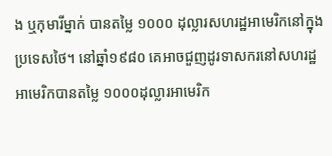ង ឬកុមារីម្នាក់ បានតម្លៃ ១០០០ ដុល្លារសហរដ្ឋអាមេរិកនៅក្នុងប្រទេសថៃ។ នៅឆ្នាំ១៩៨០ គេអាចជួញដូរទាសករនៅសហរដ្ឋអាមេរិកបានតម្លៃ ១០០០ដុល្លារអាមេរិក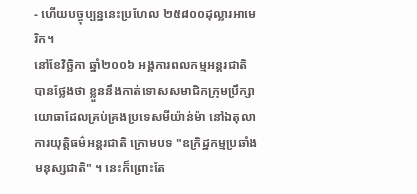- ហើយបច្ចុប្បន្ននេះប្រហែល ២៥៨០០ដុល្លារអាមេរិក។
នៅខែវិច្ឆិកា ឆ្នាំ២០០៦ អង្គការពលកម្មអន្តរជាតិបានថ្លែងថា ខ្លួននឹងកាត់ទោសសមាជិកក្រុមប្រឹក្សាយោធាដែលគ្រប់គ្រងប្រទេសមីយ៉ាន់ម៉ា នៅឯតុលាការយុត្តិធម៌អន្តរជាតិ ក្រោមបទ "ឧក្រិដ្ឋកម្មប្រឆាំងមនុស្សជាតិ" ។ នេះក៏ព្រោះតែ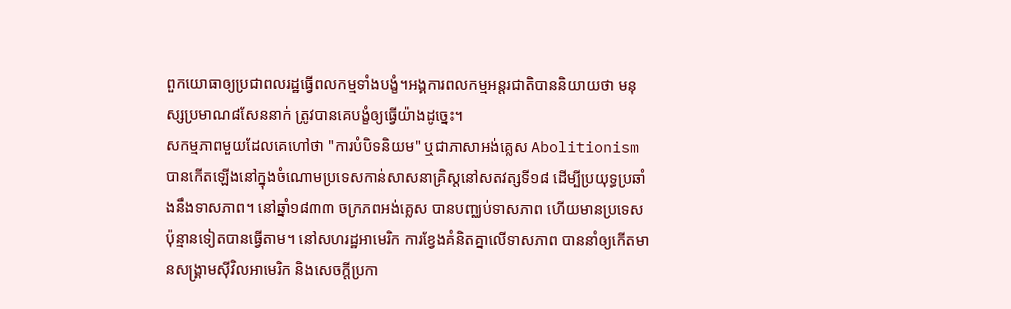ពួកយោធាឲ្យប្រជាពលរដ្ឋធ្វើពលកម្មទាំងបង្ខំ។អង្គការពលកម្មអន្តរជាតិបាននិយាយថា មនុស្សប្រមាណ៨សែននាក់ ត្រូវបានគេបង្ខំឲ្យធ្វើយ៉ាងដូច្នេះ។
សកម្មភាពមួយដែលគេហៅថា "ការបំបិទនិយម" ឬជាភាសាអង់គ្លេស Abolitionism បានកើតឡើងនៅក្នុងចំណោមប្រទេសកាន់សាសនាគ្រិស្តនៅសតវត្សទី១៨ ដើម្បីប្រយុទ្ធប្រឆាំងនឹងទាសភាព។ នៅឆ្នាំ១៨៣៣ ចក្រភពអង់គ្លេស បានបញ្ឈប់ទាសភាព ហើយមានប្រទេសប៉ុន្មានទៀតបានធ្វើតាម។ នៅសហរដ្ឋអាមេរិក ការខ្វែងគំនិតគ្នាលើទាសភាព បាននាំឲ្យកើតមានសង្គ្រាមស៊ីវិលអាមេរិក និងសេចក្ដីប្រកា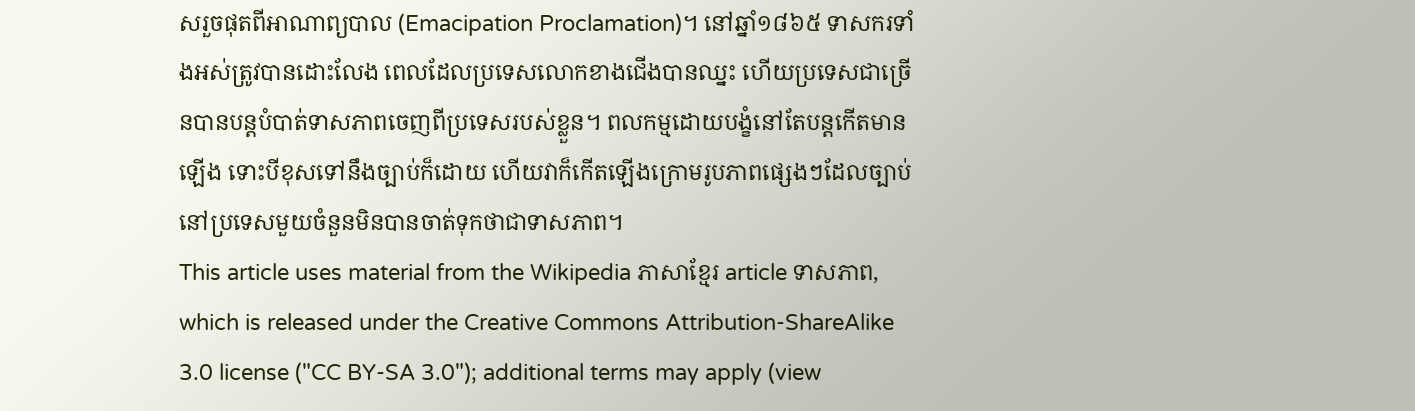សរួចផុតពីអាណាព្យបាល (Emacipation Proclamation)។ នៅឆ្នាំ១៨៦៥ ទាសករទាំងអស់ត្រូវបានដោះលែង ពេលដែលប្រទេសលោកខាងជើងបានឈ្នះ ហើយប្រទេសជាច្រើនបានបន្តបំបាត់ទាសភាពចេញពីប្រទេសរបស់ខ្លួន។ ពលកម្មដោយបង្ខំនៅតែបន្តកើតមានឡើង ទោះបីខុសទៅនឹងច្បាប់ក៏ដោយ ហើយវាក៏កើតឡើងក្រោមរូបភាពផ្សេងៗដែលច្បាប់នៅប្រទេសមួយចំនួនមិនបានចាត់ទុកថាជាទាសភាព។
This article uses material from the Wikipedia ភាសាខ្មែរ article ទាសភាព, which is released under the Creative Commons Attribution-ShareAlike 3.0 license ("CC BY-SA 3.0"); additional terms may apply (view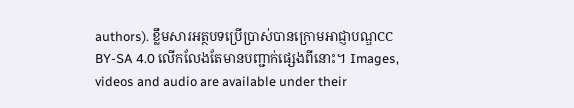authors). ខ្លឹមសារអត្ថបទប្រើប្រាស់បានក្រោមអាជ្ញាបណ្ឌCC BY-SA 4.0 លើកលែងតែមានបញ្ជាក់ផ្សេងពីនោះ។ Images, videos and audio are available under their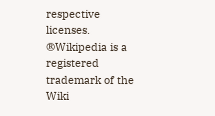respective licenses.
®Wikipedia is a registered trademark of the Wiki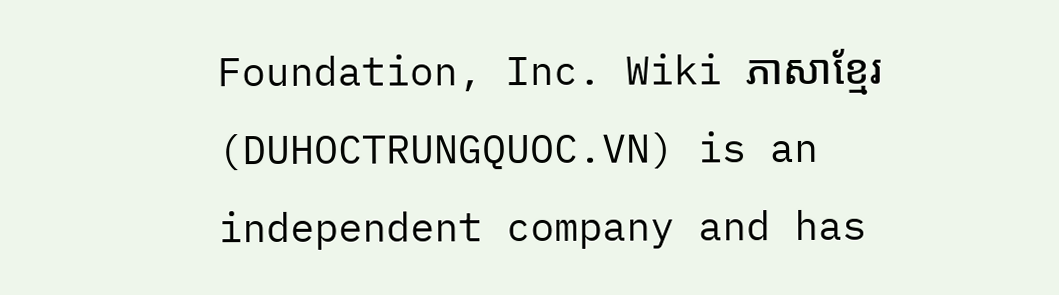Foundation, Inc. Wiki ភាសាខ្មែរ (DUHOCTRUNGQUOC.VN) is an independent company and has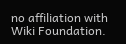no affiliation with Wiki Foundation.